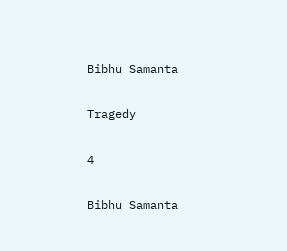Bibhu Samanta

Tragedy

4

Bibhu Samanta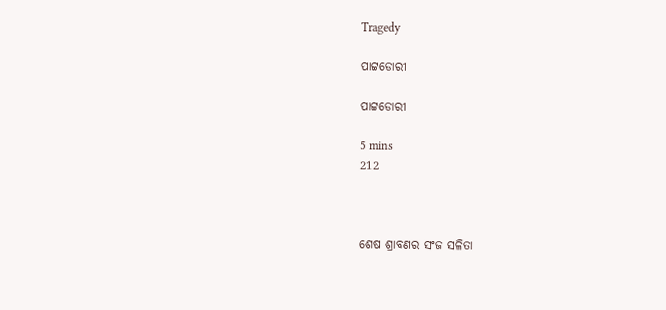Tragedy

ପାଟ୍ଟଡୋରୀ

ପାଟ୍ଟଡୋରୀ

5 mins
212



ଶେଷ ଶ୍ରାବଣର ସଂଜ ସଳିତା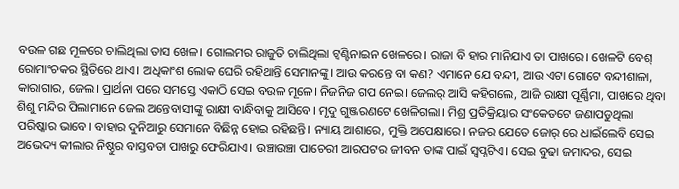ବଉଳ ଗଛ ମୂଳରେ ଚାଲିଥିଲା ତାସ ଖେଳ। ଗୋଲମର ରାଜୁତି ଚାଲିଥିଲା ଟ୍ୱଣ୍ଟିନାଇନ ଖେଳରେ। ରାଜା ବି ହାର ମାନିଯାଏ ତା ପାଖରେ। ଖେଳଟି ବେଶ୍ ରୋମାଂଚକର ସ୍ଥିତିରେ ଥାଏ। ଅଧିକାଂଶ ଲୋକ ଘେରି ରହିଥାନ୍ତି ସେମାନଙ୍କୁ। ଆଉ କରନ୍ତେ ବା କଣ? ଏମାନେ ଯେ ବନ୍ଦୀ, ଆଉ ଏଟା ଗୋଟେ ବନ୍ଦୀଶାଳା, କାରାଗାର, ଜେଲ। ପ୍ରାର୍ଥନା ପରେ ସମସ୍ତେ ଏକାଠି ସେଇ ବଉଳ ମୂଳେ। ନିଜନିଜ ଗପ ନେଇ। ଜେଲର୍ ଆସି କହିଗଲେ, ଆଜି ରାକ୍ଷୀ ପୂର୍ଣ୍ଣିମା, ପାଖରେ ଥିବା ଶିଶୁ ମନ୍ଦିର ପିଲାମାନେ ଜେଲ ଅନ୍ତେବାସୀଙ୍କୁ ରାକ୍ଷୀ ବାନ୍ଧିବାକୁ ଆସିବେ। ମୃଦୁ ଗୁଞ୍ଜରଣଟେ ଖେଳିଗଲା। ମିଶ୍ର ପ୍ରତିକ୍ରିୟାର ସଂକେତଟେ ଜଣାପଡୁଥିଲା ପରିଷ୍କାର ଭାବେ। ବାହାର ଦୁନିଆରୁ ସେମାନେ ବିଛିନ୍ନ ହୋଇ ରହିଛନ୍ତି। ନ୍ୟାୟ ଆଶାରେ, ମୁକ୍ତି ଅପେକ୍ଷାରେ। ନଜର ଯେତେ ଜୋର୍ ରେ ଧାଇଁଲେବି ସେଇ ଅଭେଦ୍ୟ କୀଲାର ନିଷ୍ଠୁର ବାସ୍ତବତା ପାଖରୁ ଫେରିଯାଏ। ଉଞ୍ଚାଉଞ୍ଚା ପାଚେରୀ ଆରପଟର ଜୀବନ ତାଙ୍କ ପାଇଁ ସ୍ବପ୍ନଟିଏ। ସେଇ ବୁଢା ଜମାଦର, ସେଇ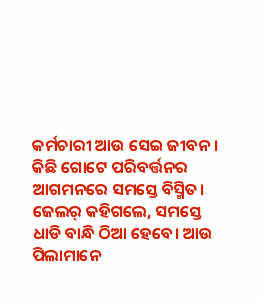କର୍ମଚାରୀ ଆଉ ସେଇ ଜୀବନ। କିଛି ଗୋଟେ ପରିବର୍ତ୍ତନର ଆଗମନରେ ସମସ୍ତେ ବିସ୍ମିତ। ଜେଲର୍ କହିଗଲେ, ସମସ୍ତେ ଧାଡି ବାନ୍ଧି ଠିଆ ହେବେ। ଆଉ ପିଲାମାନେ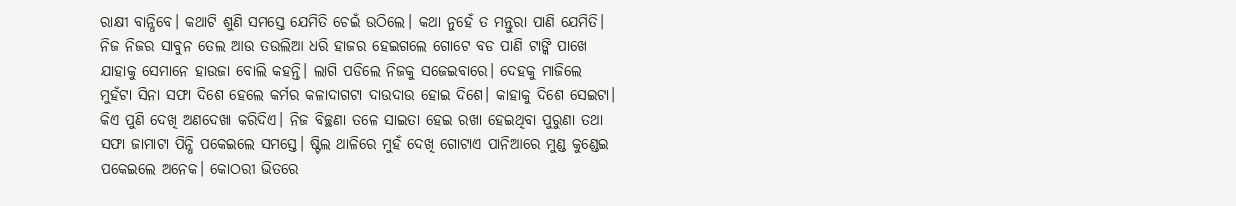ରାକ୍ଷୀ ବାନ୍ଧିବେ। କଥାଟି ଶୁଣି ସମସ୍ତେ ଯେମିତି ଚେଇଁ ଉଠିଲେ। କଥା ନୁହେଁ ତ ମନ୍ତୁରା ପାଣି ଯେମିତି। ନିଜ ନିଜର ସାବୁନ ତେଲ ଆଉ ତଉଲିଆ ଧରି ହାଜର ହେଇଗଲେ ଗୋଟେ ବଡ ପାଣି ଟାଙ୍କି ପାଖେ ଯାହାକୁ ସେମାନେ ହାଉଜା ବୋଲି କହନ୍ତି। ଲାଗି ପଡିଲେ ନିଜକୁ ସଜେଇବାରେ। ଦେହକୁ ମାଜିଲେ ମୁହଁଟା ସିନା ସଫା ଦିଶେ ହେଲେ କର୍ମର କଳାଦାଗଟା ଦାଉଦାଉ ହୋଇ ଦିଶେ। କାହାକୁ ଦିଶେ ସେଇଟା। କିଏ ପୁଣି ଦେଖି ଅଣଦେଖା କରିଦିଏ। ନିଜ ବିଚ୍ଛଣା ତଳେ ସାଇତା ହେଇ ରଖା ହେଇଥିବା ପୁରୁଣା ତଥା ସଫା ଜାମାଟା ପିନ୍ଧି ପକେଇଲେ ସମସ୍ତେ। ଷ୍ଟିଲ ଥାଳିରେ ମୁହଁ ଦେଖି ଗୋଟାଏ ପାନିଆରେ ମୁଣ୍ଡ କୁଣ୍ଡେଇ ପକେଇଲେ ଅନେକ। କୋଠରୀ ଭିତରେ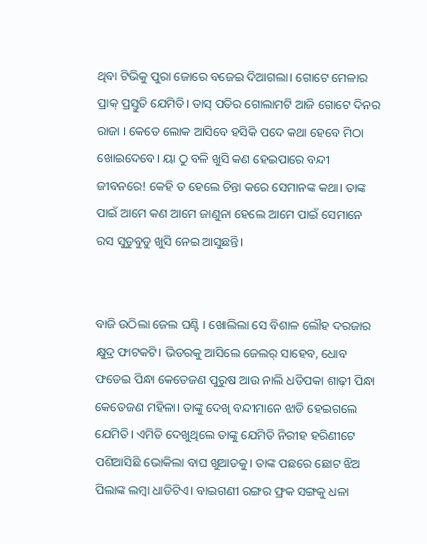ଥିବା ଟିଭିକୁ ପୁରା ଜୋରେ ବଜେଇ ଦିଆଗଲା। ଗୋଟେ ମେଳାର ପ୍ରାକ୍ ପ୍ରସ୍ତୁତି ଯେମିତି। ତାସ୍ ପତିର ଗୋଲାମଟି ଆଜି ଗୋଟେ ଦିନର ରାଜା । କେତେ ଲୋକ ଆସିବେ ହସିକି ପଦେ କଥା ହେବେ ମିଠା ଖୋଇଦେବେ। ୟା ଠୁ ବଳି ଖୁସି କଣ ହେଇପାରେ ବନ୍ଦୀ ଜୀବନରେ! କେହି ତ ହେଲେ ଚିନ୍ତା କରେ ସେମାନଙ୍କ କଥା। ତାଙ୍କ ପାଇଁ ଆମେ କଣ ଆମେ ଜାଣୁନା ହେଲେ ଆମେ ପାଇଁ ସେମାନେ ରସ ସୁଡୁବୁଡୁ ଖୁସି ନେଇ ଆସୁଛନ୍ତି।


ବାଜି ଉଠିଲା ଜେଲ ଘଣ୍ଟି । ଖୋଲିଲା ସେ ବିଶାଳ ଲୌହ ଦରଜାର କ୍ଷୁଦ୍ର ଫାଟକଟି। ଭିତରକୁ ଆସିଲେ ଜେଲର୍ ସାହେବ, ଧୋବ ଫତେଇ ପିନ୍ଧା କେତେଜଣ ପୁରୁଷ ଆଉ ନାଲି ଧଡିପକା ଶାଢ଼ୀ ପିନ୍ଧା କେତେଜଣ ମହିଳା। ତାଙ୍କୁ ଦେଖି ବନ୍ଦୀମାନେ ଝାଡି ହେଇଗଲେ ଯେମିତି। ଏମିତି ଦେଖୁଥିଲେ ତାଙ୍କୁ ଯେମିତି ନିରୀହ ହରିଣୀଟେ ପଶିଆସିଛି ଭୋକିଲା ବାଘ ଖୁଆଡକୁ। ତାଙ୍କ ପଛରେ ଛୋଟ ଝିଅ ପିଲାଙ୍କ ଲମ୍ବା ଧାଡିଟିଏ। ବାଇଗଣୀ ରଙ୍ଗର ଫ୍ରକ ସଙ୍ଗକୁ ଧଳା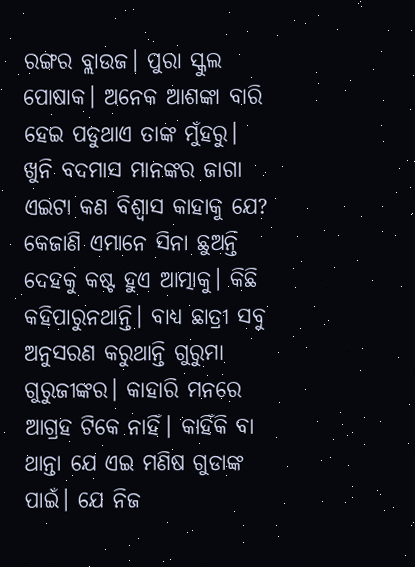ରଙ୍ଗର ବ୍ଲାଉଜ। ପୁରା ସ୍କୁଲ ପୋଷାକ। ଅନେକ ଆଶଙ୍କା ବାରି ହେଇ ପଡୁଥାଏ ତାଙ୍କ ମୁଁହରୁ। ଖୁନି ବଦମାସ ମାନଙ୍କର ଜାଗା ଏଇଟା କଣ ବିଶ୍ୱାସ କାହାକୁ ଯେ? କେଜାଣି ଏମାନେ ସିନା ଛୁଅନ୍ତି ଦେହକୁ କଷ୍ଟ ହୁଏ ଆତ୍ମାକୁ। କିଛି କହିପାରୁନଥାନ୍ତି। ବାଧ୍ୟ ଛାତ୍ରୀ ସବୁ ଅନୁସରଣ କରୁଥାନ୍ତି ଗୁରୁମା ଗୁରୁଜୀଙ୍କର। କାହାରି ମନରେ ଆଗ୍ରହ ଟିକେ ନାହିଁ। କାହିଁକି ବା ଥାନ୍ତା ଯେ ଏଇ ମଣିଷ ଗୁଡାଙ୍କ ପାଇଁ। ଯେ ନିଜ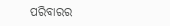ପରିବାରର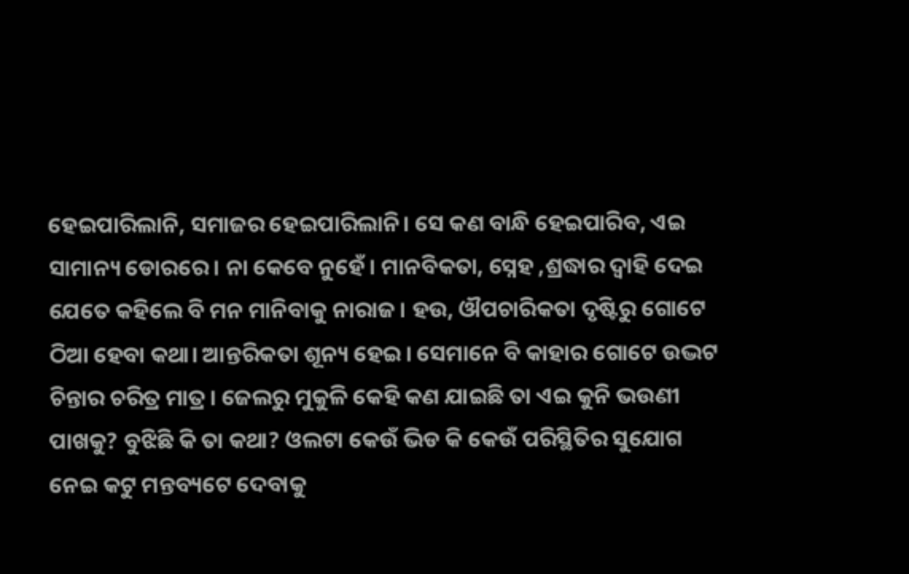ହେଇପାରିଲାନି, ସମାଜର ହେଇପାରିଲାନି। ସେ କଣ ବାନ୍ଧି ହେଇପାରିବ, ଏଇ ସାମାନ୍ୟ ଡୋରରେ। ନା କେବେ ନୁହେଁ। ମାନବିକତା, ସ୍ନେହ ,ଶ୍ରଦ୍ଧାର ଦ୍ୱାହି ଦେଇ ଯେତେ କହିଲେ ବି ମନ ମାନିବାକୁ ନାରାଜ। ହଉ, ଔପଚାରିକତା ଦୃଷ୍ଟିରୁ ଗୋଟେ ଠିଆ ହେବା କଥା। ଆନ୍ତରିକତା ଶୂନ୍ୟ ହେଇ। ସେମାନେ ବି କାହାର ଗୋଟେ ଉଦ୍ଭଟ ଚିନ୍ତାର ଚରିତ୍ର ମାତ୍ର। ଜେଲରୁ ମୁକୁଳି କେହି କଣ ଯାଇଛି ତା ଏଇ କୁନି ଭଉଣୀ ପାଖକୁ? ବୁଝିଛି କି ତା କଥା? ଓଲଟା କେଉଁ ଭିଡ କି କେଉଁ ପରିସ୍ଥିତିର ସୁଯୋଗ ନେଇ କଟୁ ମନ୍ତବ୍ୟଟେ ଦେବାକୁ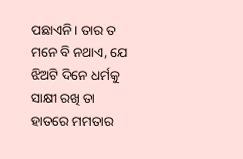ପଛାଏନି। ତାର ତ ମନେ ବି ନଥାଏ, ଯେ ଝିଅଟି ଦିନେ ଧର୍ମକୁ ସାକ୍ଷୀ ରଖି ତା ହାତରେ ମମତାର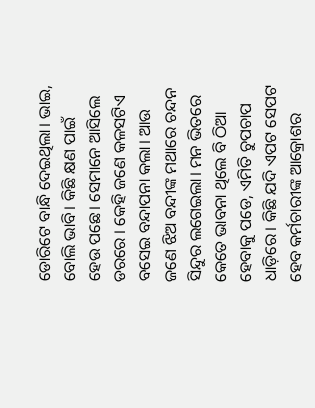ଡୋରିଟେ ବାନ୍ଧି ଦେଇଥିଲା। ଭାଇ, ବୋଲି ଭାବି। କିଛି କ୍ଷଣ ପାଇଁ ହେଉ ପଛେ। ସେମାନେ ଆସିଲେ ଡରରେ । କେହି ଜଣେ କଳସଟିଏ ବସେଇ ବନ୍ଦାପନା କଲା। ଆଉ ଜଣେ ଝିଅ ବନ୍ଦୀଙ୍କ ମଥାରେ ଚନ୍ଦନ ସିନ୍ଦୁର ଲଗେଇଲା। ମନ ଭିତରେ କେତେ ଭାବନା ଥିଲେ ବି ଠିଆ ହେବାକୁ ପଡେ, ଏମିତି ଚୁପଚାପ ଧାଡ଼ିରେ। କିଛି ଯଦି ଏପଟ ସେପଟ ହେବ କର୍ମଚାରୀଙ୍କ ଆକ୍ରୋଶର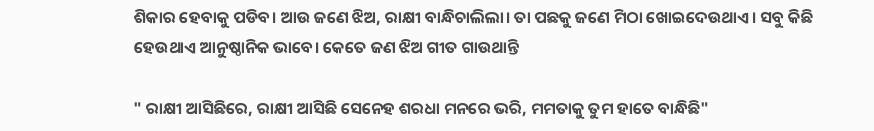ଶିକାର ହେବାକୁ ପଡିବ। ଆଉ ଜଣେ ଝିଅ, ରାକ୍ଷୀ ବାନ୍ଧିଚାଲିଲା। ତା ପଛକୁ ଜଣେ ମିଠା ଖୋଇଦେଉଥାଏ। ସବୁ କିଛି ହେଉଥାଏ ଆନୁଷ୍ଠାନିକ ଭାବେ। କେତେ ଜଣ ଝିଅ ଗୀତ ଗାଉଥାନ୍ତି

" ରାକ୍ଷୀ ଆସିଛିରେ, ରାକ୍ଷୀ ଆସିଛି ସେନେହ ଶରଧା ମନରେ ଭରି, ମମତାକୁ ତୁମ ହାତେ ବାନ୍ଧିଛି"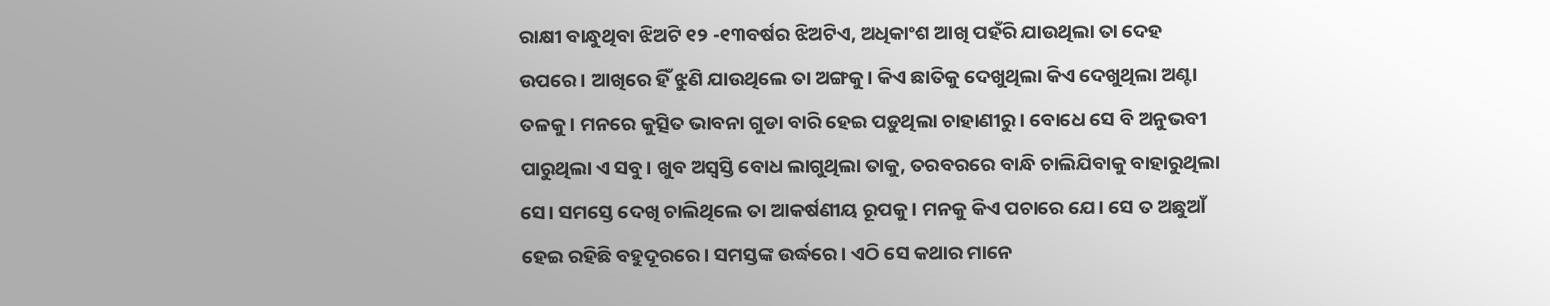ରାକ୍ଷୀ ବାନ୍ଧୁଥିବା ଝିଅଟି ୧୨ -୧୩ବର୍ଷର ଝିଅଟିଏ, ଅଧିକାଂଶ ଆଖି ପହଁରି ଯାଉଥିଲା ତା ଦେହ ଉପରେ। ଆଖିରେ ହିଁ ଝୁଣି ଯାଉଥିଲେ ତା ଅଙ୍ଗକୁ। କିଏ ଛାତିକୁ ଦେଖୁଥିଲା କିଏ ଦେଖୁଥିଲା ଅଣ୍ଟା ତଳକୁ। ମନରେ କୁତ୍ସିତ ଭାବନା ଗୁଡା ବାରି ହେଇ ପଡ଼ୁଥିଲା ଚାହାଣୀରୁ। ବୋଧେ ସେ ବି ଅନୁଭବୀ ପାରୁଥିଲା ଏ ସବୁ। ଖୁବ ଅସ୍ୱସ୍ତି ବୋଧ ଲାଗୁଥିଲା ତାକୁ, ତରବରରେ ବାନ୍ଧି ଚାଲିଯିବାକୁ ବାହାରୁଥିଲା ସେ। ସମସ୍ତେ ଦେଖି ଚାଲିଥିଲେ ତା ଆକର୍ଷଣୀୟ ରୂପକୁ। ମନକୁ କିଏ ପଚାରେ ଯେ। ସେ ତ ଅଛୁଆଁ ହେଇ ରହିଛି ବହୁଦୂରରେ। ସମସ୍ତଙ୍କ ଉର୍ଦ୍ଧରେ। ଏଠି ସେ କଥାର ମାନେ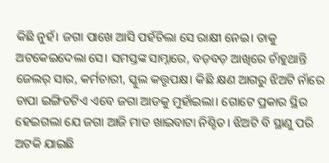କିଛି ନୁହଁ। ଜଗା ପାଖେ ଆସି ପହଁଚିଲା ସେ ରାକ୍ଷୀ ନେଇ। ତାକୁ ଅଟକେଇଦେଲା ସେ। ସମସ୍ତଙ୍କ ସାମ୍ନାରେ, ବଡ଼ବଡ଼ ଆଖିରେ ଚାଁହୁଥାନ୍ତି ଜେଲର୍ ସାର, କର୍ମଚାରୀ, ସ୍କୁଲ କତ୍ତୃପକ୍ଷ। କିଛି କ୍ଷଣ ଆଗରୁ ଝିଅଟି ନାଁରେ ଚାପା ଇଙ୍ଗିତଟିଏ ଏବେ ଜଗା ଆଡକୁ ମୁହାଁଇଲା। ଗୋଟେ ପ୍ରକାର ସ୍ଥିର ହେଇଗଲା ଯେ ଜଗା ଆଜି ମାଡ ଖାଇବାଟା ନିଶ୍ଚିତ। ଝିଅଟି ବି ସ୍ଥାଣୁ ପରି ଅଟକି ଯାଇଛି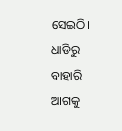ସେଇଠି। ଧାଡିରୁ ବାହାରି ଆଗକୁ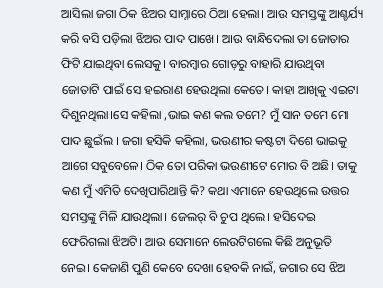ଆସିଲା ଜଗା ଠିକ ଝିଅର ସାମ୍ନାରେ ଠିଆ ହେଲା। ଆଉ ସମସ୍ତଙ୍କୁ ଆଶ୍ଚର୍ଯ୍ୟ କରି ବସି ପଡ଼ିଲା ଝିଅର ପାଦ ପାଖେ। ଆଉ ବାନ୍ଧିଦେଲା ତା ଜୋତାର ଫିଟି ଯାଇଥିବା ଲେସକୁ। ବାରମ୍ବାର ଗୋଡ଼ରୁ ବାହାରି ଯାଉଥିବା ଜୋତାଟି ପାଇଁ ସେ ହଇରାଣ ହେଉଥିଲା କେତେ। କାହା ଆଖିକୁ ଏଇଟା ଦିଶୁନଥିଲା।ସେ କହିଲା ,ଭାଇ କଣ କଲ ତମେ? ମୁଁ ସାନ ତମେ ମୋ ପାଦ ଛୁଇଁଲ । ଜଗା ହସିକି କହିଲା, ଭଉଣୀର କଷ୍ଟଟା ଦିଶେ ଭାଇକୁ ଆଗେ ସବୁବେଳେ। ଠିକ ତୋ ପରିକା ଭଉଣୀଟେ ମୋର ବି ଅଛି। ତାକୁ କଣ ମୁଁ ଏମିତି ଦେଖିପାରିଥାନ୍ତି କି? କଥା ଏମାନେ ହେଉଥିଲେ ଉତ୍ତର ସମସ୍ତଙ୍କୁ ମିଳି ଯାଉଥିଲା। ଜେଲର୍ ବି ଚୁପ ଥିଲେ। ହସିଦେଇ ଫେରିଗଲା ଝିଅଟି। ଆଉ ସେମାନେ ଲେଉଟିଗଲେ କିଛି ଅନୁଭୂତି ନେଇ। କେଜାଣି ପୁଣି କେବେ ଦେଖା ହେବକି ନାଇଁ, ଜଗାର ସେ ଝିଅ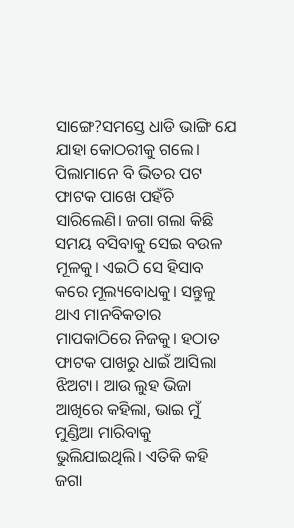ସାଙ୍ଗେ?ସମସ୍ତେ ଧାଡି ଭାଙ୍ଗି ଯେ ଯାହା କୋଠରୀକୁ ଗଲେ। ପିଲାମାନେ ବି ଭିତର ପଟ ଫାଟକ ପାଖେ ପହଁଚି ସାରିଲେଣି। ଜଗା ଗଲା କିଛି ସମୟ ବସିବାକୁ ସେଇ ବଉଳ ମୂଳକୁ। ଏଇଠି ସେ ହିସାବ କରେ ମୂଲ୍ୟବୋଧକୁ। ସନ୍ତୁଳୁ ଥାଏ ମାନବିକତାର ମାପକାଠିରେ ନିଜକୁ। ହଠାତ ଫାଟକ ପାଖରୁ ଧାଇଁ ଆସିଲା ଝିଅଟା। ଆଉ ଲୁହ ଭିଜା ଆଖିରେ କହିଲା, ଭାଇ ମୁଁ ମୁଣ୍ଡିଆ ମାରିବାକୁ ଭୁଲିଯାଇଥିଲି। ଏତିକି କହି ଜଗା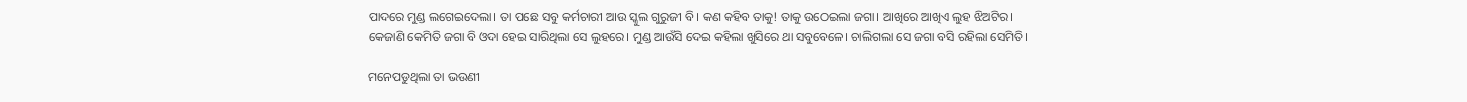ପାଦରେ ମୁଣ୍ଡ ଲଗେଇଦେଲା। ତା ପଛେ ସବୁ କର୍ମଚାରୀ ଆଉ ସ୍କୁଲ ଗୁରୁଜୀ ବି। କଣ କହିବ ତାକୁ! ତାକୁ ଉଠେଇଲା ଜଗା। ଆଖିରେ ଆଖିଏ ଲୁହ ଝିଅଟିର। କେଜାଣି କେମିତି ଜଗା ବି ଓଦା ହେଇ ସାରିଥିଲା ସେ ଲୁହରେ। ମୁଣ୍ଡ ଆଉଁସି ଦେଇ କହିଲା ଖୁସିରେ ଥା ସବୁବେଳେ। ଚାଲିଗଲା ସେ ଜଗା ବସି ରହିଲା ସେମିତି।

ମନେପଡୁଥିଲା ତା ଭଉଣୀ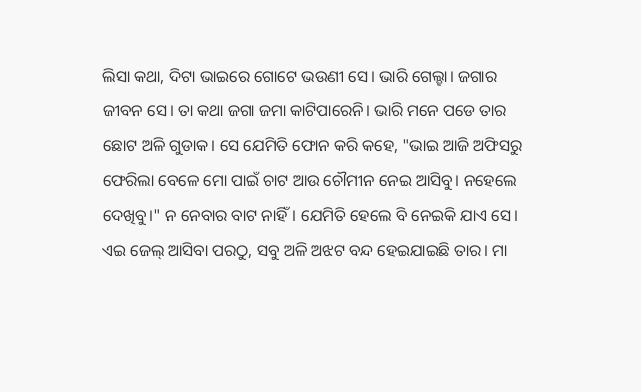ଲିସା କଥା, ଦିଟା ଭାଇରେ ଗୋଟେ ଭଉଣୀ ସେ। ଭାରି ଗେଲ୍ହା। ଜଗାର ଜୀବନ ସେ। ତା କଥା ଜଗା ଜମା କାଟିପାରେନି। ଭାରି ମନେ ପଡେ ତାର ଛୋଟ ଅଳି ଗୁଡାକ। ସେ ଯେମିତି ଫୋନ କରି କହେ, "ଭାଇ ଆଜି ଅଫିସରୁ ଫେରିଲା ବେଳେ ମୋ ପାଇଁ ଚାଟ ଆଉ ଚୌମୀନ ନେଇ ଆସିବୁ। ନହେଲେ ଦେଖିବୁ।" ନ ନେବାର ବାଟ ନାହିଁ। ଯେମିତି ହେଲେ ବି ନେଇକି ଯାଏ ସେ। ଏଇ ଜେଲ୍ ଆସିବା ପରଠୁ, ସବୁ ଅଳି ଅଝଟ ବନ୍ଦ ହେଇଯାଇଛି ତାର। ମା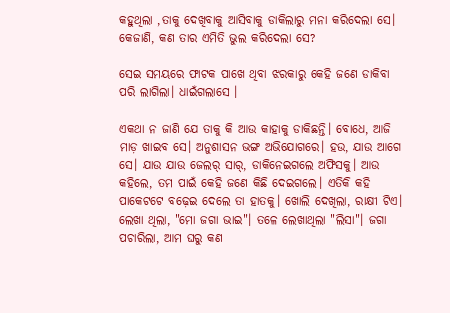କହୁଥିଲା ,ତାକୁ ଦେଖିବାକୁ ଆସିବାକୁ ଡାକିଲାରୁ ମନା କରିଦେଲା ସେ। କେଜାଣି, କଣ ତାର ଏମିତି ଭୁଲ କରିଦେଲା ସେ?

ସେଇ ସମୟରେ ଫାଟକ ପାଖେ ଥିବା ଝରକାରୁ କେହି ଜଣେ ଡାକିବା ପରି ଲାଗିଲା। ଧାଇଁଗଲାସେ ।

ଏକଥା ନ ଜାଣି ଯେ ତାକୁ କି ଆଉ କାହାକୁ ଡାକିଛନ୍ତି। ବୋଧେ, ଆଜି ମାଡ଼ ଖାଇବ ସେ। ଅନୁଶାସନ ଭଙ୍ଗ ଅଭିଯୋଗରେ। ହଉ, ଯାଉ ଆଗେ ସେ। ଯାଉ ଯାଉ ଜେଲର୍ ସାର୍, ଡାକିନେଇଗଲେ ଅଫିସକୁ। ଆଉ କହିଲେ, ତମ ପାଇଁ କେହି ଜଣେ କିଛି ଦେଇଗଲେ। ଏତିକି କହି ପାକେଟଟେ ବଢ଼େଇ ଦେଲେ ତା ହାତକୁ। ଖୋଲି ଦେଖିଲା, ରାକ୍ଷୀ ଟିଏ। ଲେଖା ଥିଲା, "ମୋ ଜଗା ଭାଇ"। ତଳେ ଲେଖାଥିଲା "ଲିସା"। ଜଗା ପଚାରିଲା, ଆମ ଘରୁ କଣ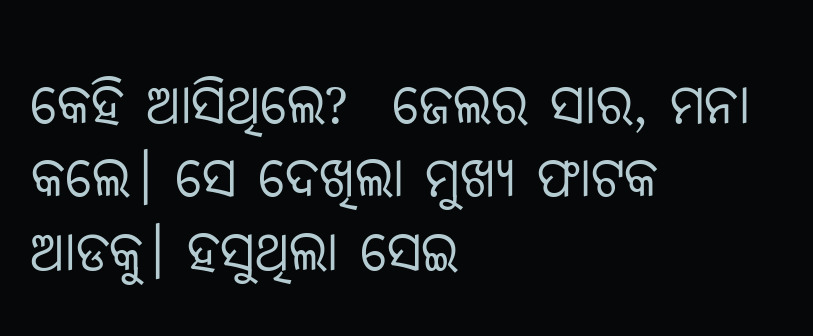କେହି ଆସିଥିଲେ?  ଜେଲର ସାର, ମନା କଲେ। ସେ ଦେଖିଲା ମୁଖ୍ୟ ଫାଟକ ଆଡକୁ। ହସୁଥିଲା ସେଇ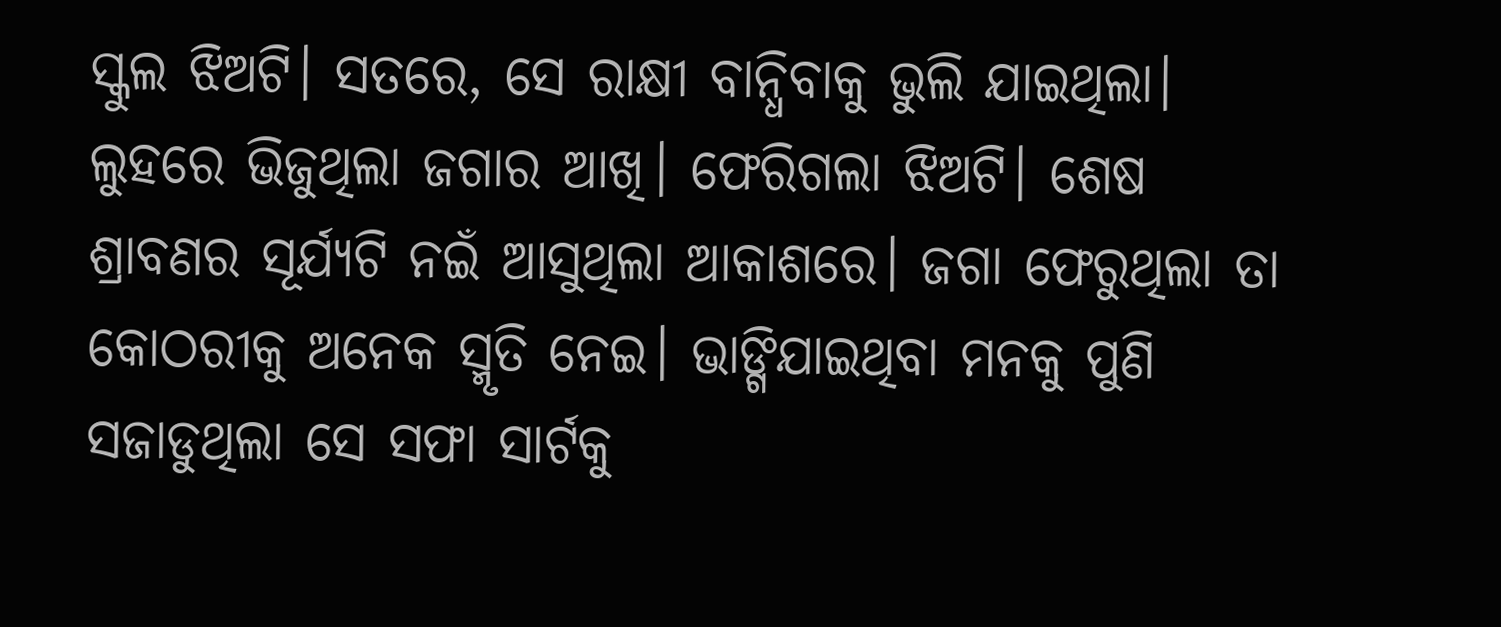ସ୍କୁଲ ଝିଅଟି। ସତରେ, ସେ ରାକ୍ଷୀ ବାନ୍ଧିବାକୁ ଭୁଲି ଯାଇଥିଲା। ଲୁହରେ ଭିଜୁଥିଲା ଜଗାର ଆଖି। ଫେରିଗଲା ଝିଅଟି। ଶେଷ ଶ୍ରାବଣର ସୂର୍ଯ୍ୟଟି ନଇଁ ଆସୁଥିଲା ଆକାଶରେ। ଜଗା ଫେରୁଥିଲା ତା କୋଠରୀକୁ ଅନେକ ସ୍ମୃତି ନେଇ। ଭାଙ୍ଗିଯାଇଥିବା ମନକୁ ପୁଣି ସଜାଡୁଥିଲା ସେ ସଫା ସାର୍ଟକୁ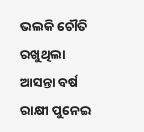ଭଲକି ଚୌତି ରଖୁଥିଲା ଆସନ୍ତା ବର୍ଷ ରାକ୍ଷୀ ପୁନେଇ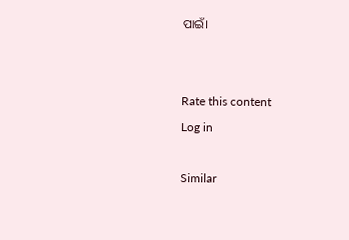ପାଇଁ।


Rate this content
Log in

Similar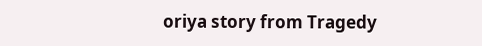oriya story from Tragedy